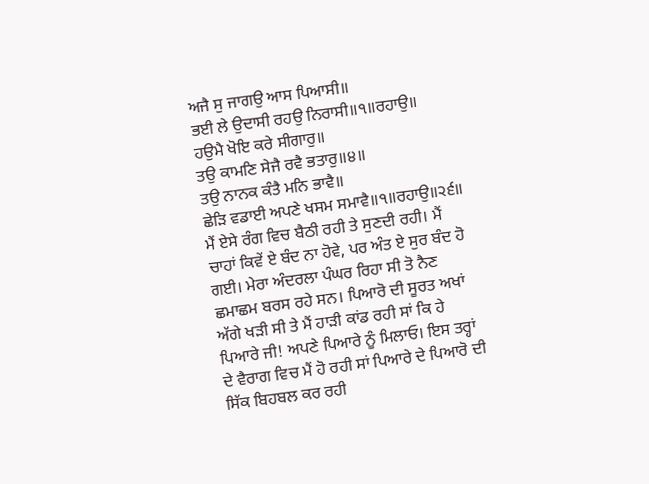ਅਜੈ ਸੁ ਜਾਗਉ ਆਸ ਪਿਆਸੀ॥
ਭਈ ਲੇ ਉਦਾਸੀ ਰਹਉ ਨਿਰਾਸੀ॥੧॥ਰਹਾਉ॥
ਹਉਮੈ ਖੋਇ ਕਰੇ ਸੀਗਾਰੁ॥
ਤਉ ਕਾਮਣਿ ਸੇਜੈ ਰਵੈ ਭਤਾਰੁ॥੪॥
ਤਉ ਨਾਨਕ ਕੰਤੈ ਮਨਿ ਭਾਵੈ॥
ਛੇੜਿ ਵਡਾਈ ਅਪਣੇ ਖਸਮ ਸਮਾਵੈ॥੧॥ਰਹਾਉ॥੨੬॥
ਮੈਂ ਏਸੇ ਰੰਗ ਵਿਚ ਬੈਠੀ ਰਹੀ ਤੇ ਸੁਣਦੀ ਰਹੀ। ਮੈਂ ਚਾਹਾਂ ਕਿਵੇਂ ਏ ਬੰਦ ਨਾ ਹੋਵੇ, ਪਰ ਅੰਤ ਏ ਸੁਰ ਬੰਦ ਹੋ ਗਈ। ਮੇਰਾ ਅੰਦਰਲਾ ਪੰਘਰ ਰਿਹਾ ਸੀ ਤੋ ਨੈਣ ਛਮਾਛਮ ਬਰਸ ਰਹੇ ਸਨ। ਪਿਆਰੋ ਦੀ ਸੂਰਤ ਅਖਾਂ ਅੱਗੇ ਖੜੀ ਸੀ ਤੇ ਮੈਂ ਹਾੜੀ ਕਾਂਡ ਰਹੀ ਸਾਂ ਕਿ ਹੇ ਪਿਆਰੇ ਜੀ! ਅਪਣੇ ਪਿਆਰੇ ਨੂੰ ਮਿਲਾਓ। ਇਸ ਤਰ੍ਹਾਂ ਦੇ ਵੈਰਾਗ ਵਿਚ ਮੈਂ ਹੋ ਰਹੀ ਸਾਂ ਪਿਆਰੇ ਦੇ ਪਿਆਰੋ ਦੀ ਸਿੱਕ ਬਿਹਬਲ ਕਰ ਰਹੀ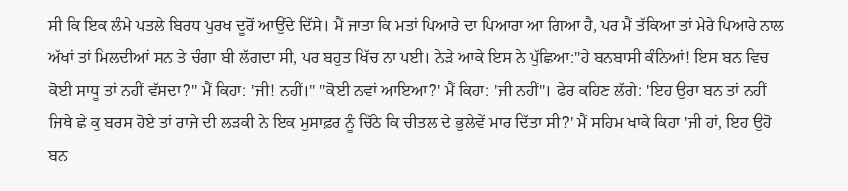ਸੀ ਕਿ ਇਕ ਲੰਮੇ ਪਤਲੇ ਬਿਰਧ ਪੁਰਖ ਦੂਰੋਂ ਆਉਂਦੇ ਦਿੱਸੇ। ਮੈਂ ਜਾਤਾ ਕਿ ਮਤਾਂ ਪਿਆਰੇ ਦਾ ਪਿਆਰਾ ਆ ਗਿਆ ਹੈ, ਪਰ ਮੈਂ ਤੱਕਿਆ ਤਾਂ ਮੇਰੇ ਪਿਆਰੇ ਨਾਲ ਅੱਖਾਂ ਤਾਂ ਮਿਲਦੀਆਂ ਸਨ ਤੇ ਚੰਗਾ ਬੀ ਲੱਗਦਾ ਸੀ, ਪਰ ਬਹੁਤ ਖਿੱਚ ਨਾ ਪਈ। ਨੇੜੇ ਆਕੇ ਇਸ ਨੇ ਪੁੱਛਿਆ:"ਹੇ ਬਨਬਾਸੀ ਕੰਨਿਆਂ! ਇਸ ਬਨ ਵਿਚ ਕੋਈ ਸਾਧੂ ਤਾਂ ਨਹੀਂ ਵੱਸਦਾ?" ਮੈਂ ਕਿਹਾ: 'ਜੀ! ਨਹੀਂ।" "ਕੋਈ ਨਵਾਂ ਆਇਆ?' ਮੈਂ ਕਿਹਾ: 'ਜੀ ਨਹੀਂ"। ਫੇਰ ਕਹਿਣ ਲੱਗੇ: 'ਇਹ ਉਰਾ ਬਨ ਤਾਂ ਨਹੀਂ ਜਿਥੇ ਛੇ ਕੁ ਬਰਸ ਹੋਏ ਤਾਂ ਰਾਜੇ ਦੀ ਲੜਕੀ ਨੇ ਇਕ ਮੁਸਾਫ਼ਰ ਨੂੰ ਚਿੱਠੇ ਕਿ ਚੀਤਲ ਦੇ ਭੁਲੇਵੇਂ ਮਾਰ ਦਿੱਤਾ ਸੀ?' ਮੈਂ ਸਹਿਮ ਖਾਕੇ ਕਿਹਾ 'ਜੀ ਹਾਂ, ਇਹ ਉਹੋ ਬਨ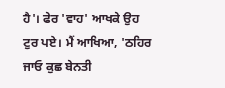ਹੈ'। ਫੇਰ 'ਵਾਹ' ਆਖਕੇ ਉਹ ਟੁਰ ਪਏ। ਮੈਂ ਆਖਿਆ, 'ਠਹਿਰ ਜਾਓ ਕੁਛ ਬੇਨਤੀ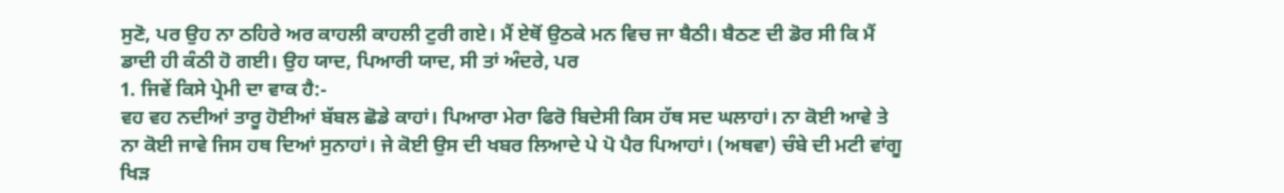ਸੁਣੋ, ਪਰ ਉਹ ਨਾ ਠਹਿਰੇ ਅਰ ਕਾਹਲੀ ਕਾਹਲੀ ਟੁਰੀ ਗਏ। ਮੈਂ ਏਥੋਂ ਉਠਕੇ ਮਨ ਵਿਚ ਜਾ ਬੈਠੀ। ਬੈਠਣ ਦੀ ਡੋਰ ਸੀ ਕਿ ਮੈਂ ਡਾਦੀ ਹੀ ਕੰਠੀ ਹੋ ਗਈ। ਉਹ ਯਾਦ, ਪਿਆਰੀ ਯਾਦ, ਸੀ ਤਾਂ ਅੰਦਰੇ, ਪਰ
1. ਜਿਵੇਂ ਕਿਸੇ ਪ੍ਰੇਮੀ ਦਾ ਵਾਕ ਹੈ:-
ਵਹ ਵਹ ਨਦੀਆਂ ਤਾਰੂ ਹੋਈਆਂ ਬੱਬਲ ਛੋਡੇ ਕਾਹਾਂ। ਪਿਆਰਾ ਮੇਰਾ ਫਿਰੋ ਬਿਦੇਸੀ ਕਿਸ ਹੱਥ ਸਦ ਘਲਾਹਾਂ। ਨਾ ਕੋਈ ਆਵੇ ਤੇ ਨਾ ਕੋਈ ਜਾਵੇ ਜਿਸ ਹਥ ਦਿਆਂ ਸੁਨਾਹਾਂ। ਜੇ ਕੋਈ ਉਸ ਦੀ ਖਬਰ ਲਿਆਦੇ ਪੇ ਪੋ ਪੈਰ ਪਿਆਹਾਂ। (ਅਥਵਾ) ਚੰਬੇ ਦੀ ਮਟੀ ਵਾਂਗੂ ਖਿੜ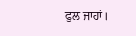ਫੁਲ ਜਾਹਾਂ।